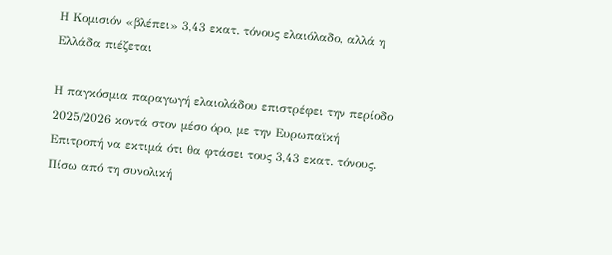Η Κομισιόν «βλέπει» 3,43 εκατ. τόνους ελαιόλαδο, αλλά η Ελλάδα πιέζεται

Η παγκόσμια παραγωγή ελαιολάδου επιστρέφει την περίοδο 2025/2026 κοντά στον μέσο όρο, με την Ευρωπαϊκή Επιτροπή να εκτιμά ότι θα φτάσει τους 3,43 εκατ. τόνους. Πίσω από τη συνολική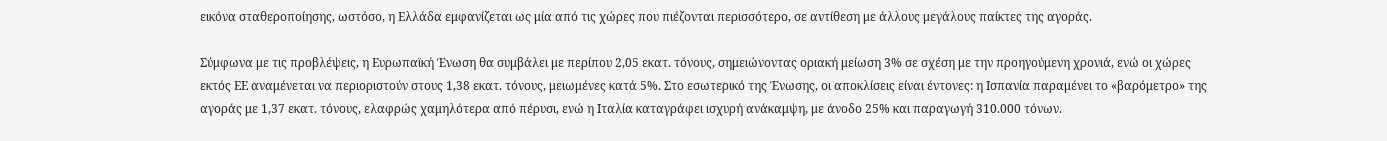εικόνα σταθεροποίησης, ωστόσο, η Ελλάδα εμφανίζεται ως μία από τις χώρες που πιέζονται περισσότερο, σε αντίθεση με άλλους μεγάλους παίκτες της αγοράς.

Σύμφωνα με τις προβλέψεις, η Ευρωπαϊκή Ένωση θα συμβάλει με περίπου 2,05 εκατ. τόνους, σημειώνοντας οριακή μείωση 3% σε σχέση με την προηγούμενη χρονιά, ενώ οι χώρες εκτός ΕΕ αναμένεται να περιοριστούν στους 1,38 εκατ. τόνους, μειωμένες κατά 5%. Στο εσωτερικό της Ένωσης, οι αποκλίσεις είναι έντονες: η Ισπανία παραμένει το «βαρόμετρο» της αγοράς με 1,37 εκατ. τόνους, ελαφρώς χαμηλότερα από πέρυσι, ενώ η Ιταλία καταγράφει ισχυρή ανάκαμψη, με άνοδο 25% και παραγωγή 310.000 τόνων.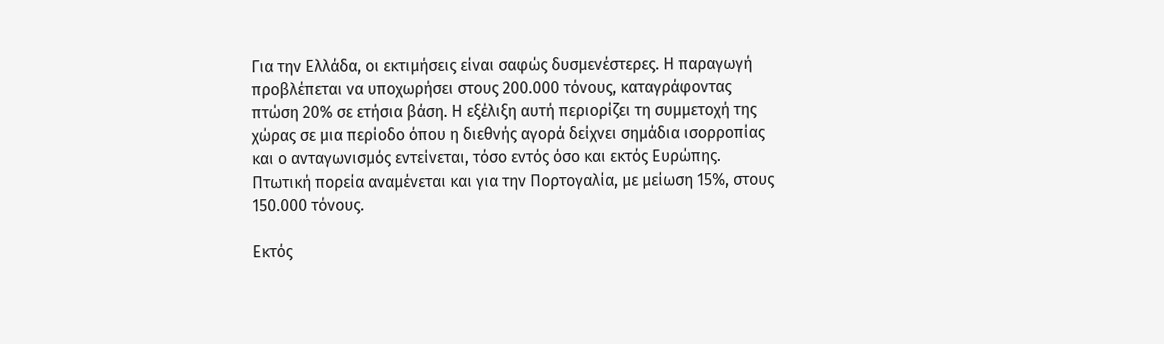Για την Ελλάδα, οι εκτιμήσεις είναι σαφώς δυσμενέστερες. Η παραγωγή προβλέπεται να υποχωρήσει στους 200.000 τόνους, καταγράφοντας πτώση 20% σε ετήσια βάση. Η εξέλιξη αυτή περιορίζει τη συμμετοχή της χώρας σε μια περίοδο όπου η διεθνής αγορά δείχνει σημάδια ισορροπίας και ο ανταγωνισμός εντείνεται, τόσο εντός όσο και εκτός Ευρώπης. Πτωτική πορεία αναμένεται και για την Πορτογαλία, με μείωση 15%, στους 150.000 τόνους.

Εκτός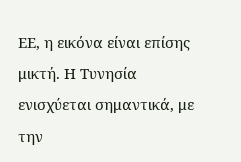ΕΕ, η εικόνα είναι επίσης μικτή. Η Τυνησία ενισχύεται σημαντικά, με την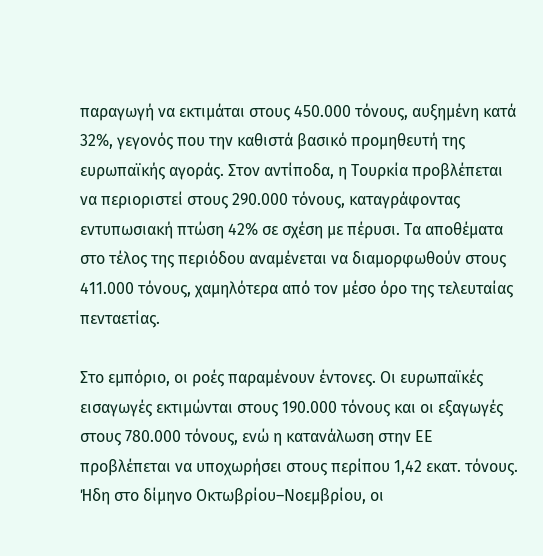παραγωγή να εκτιμάται στους 450.000 τόνους, αυξημένη κατά 32%, γεγονός που την καθιστά βασικό προμηθευτή της ευρωπαϊκής αγοράς. Στον αντίποδα, η Τουρκία προβλέπεται να περιοριστεί στους 290.000 τόνους, καταγράφοντας εντυπωσιακή πτώση 42% σε σχέση με πέρυσι. Τα αποθέματα στο τέλος της περιόδου αναμένεται να διαμορφωθούν στους 411.000 τόνους, χαμηλότερα από τον μέσο όρο της τελευταίας πενταετίας.

Στο εμπόριο, οι ροές παραμένουν έντονες. Οι ευρωπαϊκές εισαγωγές εκτιμώνται στους 190.000 τόνους και οι εξαγωγές στους 780.000 τόνους, ενώ η κατανάλωση στην ΕΕ προβλέπεται να υποχωρήσει στους περίπου 1,42 εκατ. τόνους. Ήδη στο δίμηνο Οκτωβρίου–Νοεμβρίου, οι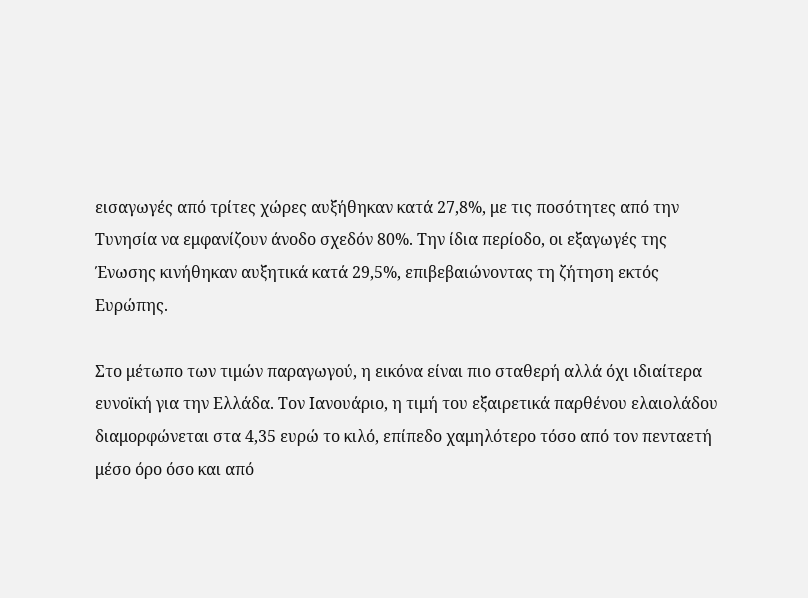εισαγωγές από τρίτες χώρες αυξήθηκαν κατά 27,8%, με τις ποσότητες από την Τυνησία να εμφανίζουν άνοδο σχεδόν 80%. Την ίδια περίοδο, οι εξαγωγές της Ένωσης κινήθηκαν αυξητικά κατά 29,5%, επιβεβαιώνοντας τη ζήτηση εκτός Ευρώπης.

Στο μέτωπο των τιμών παραγωγού, η εικόνα είναι πιο σταθερή αλλά όχι ιδιαίτερα ευνοϊκή για την Ελλάδα. Τον Ιανουάριο, η τιμή του εξαιρετικά παρθένου ελαιολάδου διαμορφώνεται στα 4,35 ευρώ το κιλό, επίπεδο χαμηλότερο τόσο από τον πενταετή μέσο όρο όσο και από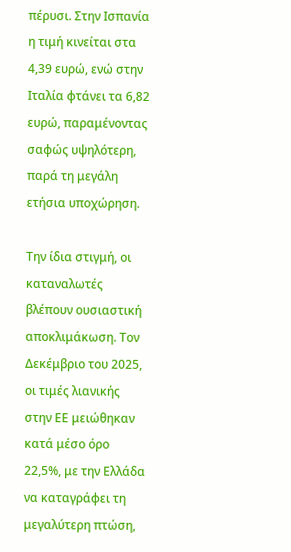πέρυσι. Στην Ισπανία η τιμή κινείται στα 4,39 ευρώ, ενώ στην Ιταλία φτάνει τα 6,82 ευρώ, παραμένοντας σαφώς υψηλότερη, παρά τη μεγάλη ετήσια υποχώρηση.

Την ίδια στιγμή, οι καταναλωτές βλέπουν ουσιαστική αποκλιμάκωση. Τον Δεκέμβριο του 2025, οι τιμές λιανικής στην ΕΕ μειώθηκαν κατά μέσο όρο 22,5%, με την Ελλάδα να καταγράφει τη μεγαλύτερη πτώση,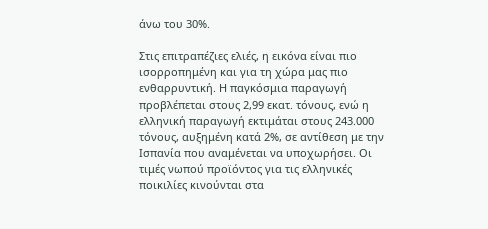άνω του 30%.

Στις επιτραπέζιες ελιές, η εικόνα είναι πιο ισορροπημένη και για τη χώρα μας πιο ενθαρρυντική. Η παγκόσμια παραγωγή προβλέπεται στους 2,99 εκατ. τόνους, ενώ η ελληνική παραγωγή εκτιμάται στους 243.000 τόνους, αυξημένη κατά 2%, σε αντίθεση με την Ισπανία που αναμένεται να υποχωρήσει. Οι τιμές νωπού προϊόντος για τις ελληνικές ποικιλίες κινούνται στα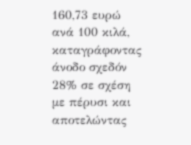160,73 ευρώ ανά 100 κιλά, καταγράφοντας άνοδο σχεδόν 28% σε σχέση με πέρυσι και αποτελώντας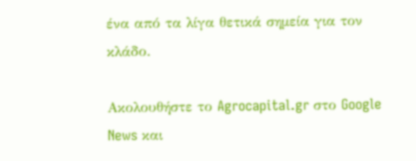ένα από τα λίγα θετικά σημεία για τον κλάδο.

Ακολουθήστε το Agrocapital.gr στο Google News και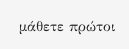μάθετε πρώτοι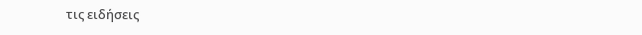τις ειδήσεις